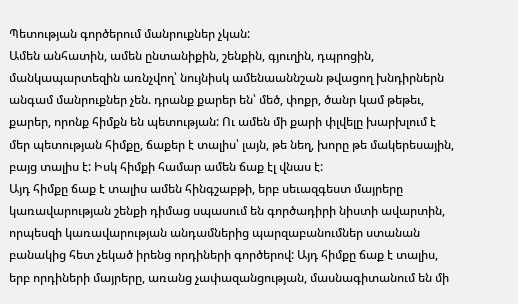Պետության գործերում մանրուքներ չկան:
Ամեն անհատին, ամեն ընտանիքին, շենքին, գյուղին, դպրոցին, մանկապարտեզին առնչվող՝ նույնիսկ ամենաաննշան թվացող խնդիրներն անգամ մանրուքներ չեն. դրանք քարեր են՝ մեծ, փոքր, ծանր կամ թեթեւ, քարեր, որոնք հիմքն են պետության: Ու ամեն մի քարի փլվելը խարխլում է մեր պետության հիմքը, ճաքեր է տալիս՝ լայն, թե նեղ, խորը թե մակերեսային, բայց տալիս է: Իսկ հիմքի համար ամեն ճաք էլ վնաս է:
Այդ հիմքը ճաք է տալիս ամեն հինգշաբթի, երբ սեւազգեստ մայրերը կառավարության շենքի դիմաց սպասում են գործադիրի նիստի ավարտին, որպեսզի կառավարության անդամներից պարզաբանումներ ստանան բանակից հետ չեկած իրենց որդիների գործերով: Այդ հիմքը ճաք է տալիս, երբ որդիների մայրերը, առանց չափազանցության, մասնագիտանում են մի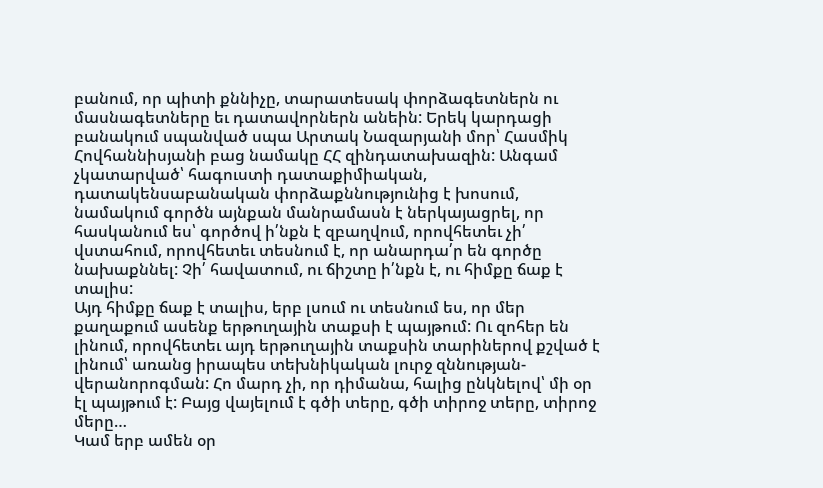բանում, որ պիտի քննիչը, տարատեսակ փորձագետներն ու մասնագետները եւ դատավորներն անեին: Երեկ կարդացի բանակում սպանված սպա Արտակ Նազարյանի մոր՝ Հասմիկ Հովհաննիսյանի բաց նամակը ՀՀ զինդատախազին: Անգամ չկատարված՝ հագուստի դատաքիմիական, դատակենսաբանական փորձաքննությունից է խոսում, նամակում գործն այնքան մանրամասն է ներկայացրել, որ հասկանում ես՝ գործով ի՛նքն է զբաղվում, որովհետեւ չի՛ վստահում, որովհետեւ տեսնում է, որ անարդա՛ր են գործը նախաքննել: Չի՛ հավատում, ու ճիշտը ի՛նքն է, ու հիմքը ճաք է տալիս:
Այդ հիմքը ճաք է տալիս, երբ լսում ու տեսնում ես, որ մեր քաղաքում ասենք երթուղային տաքսի է պայթում: Ու զոհեր են լինում, որովհետեւ այդ երթուղային տաքսին տարիներով քշված է լինում՝ առանց իրապես տեխնիկական լուրջ զննության-վերանորոգման: Հո մարդ չի, որ դիմանա, հալից ընկնելով՝ մի օր էլ պայթում է: Բայց վայելում է գծի տերը, գծի տիրոջ տերը, տիրոջ մերը…
Կամ երբ ամեն օր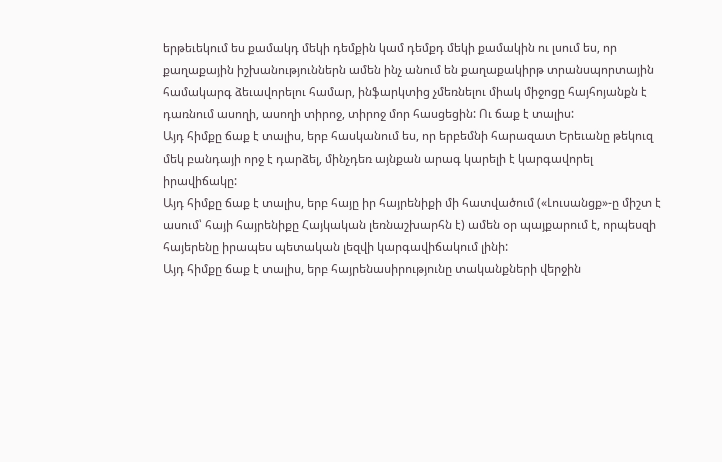երթեւեկում ես քամակդ մեկի դեմքին կամ դեմքդ մեկի քամակին ու լսում ես, որ քաղաքային իշխանություններն ամեն ինչ անում են քաղաքակիրթ տրանսպորտային համակարգ ձեւավորելու համար, ինֆարկտից չմեռնելու միակ միջոցը հայհոյանքն է դառնում ասողի, ասողի տիրոջ, տիրոջ մոր հասցեցին: Ու ճաք է տալիս:
Այդ հիմքը ճաք է տալիս, երբ հասկանում ես, որ երբեմնի հարազատ Երեւանը թեկուզ մեկ բանդայի որջ է դարձել, մինչդեռ այնքան արագ կարելի է կարգավորել իրավիճակը:
Այդ հիմքը ճաք է տալիս, երբ հայը իր հայրենիքի մի հատվածում («Լուսանցք»-ը միշտ է ասում՝ հայի հայրենիքը Հայկական լեռնաշխարհն է) ամեն օր պայքարում է, որպեսզի հայերենը իրապես պետական լեզվի կարգավիճակում լինի:
Այդ հիմքը ճաք է տալիս, երբ հայրենասիրությունը տականքների վերջին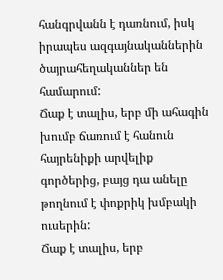հանգրվանն է դառնում, իսկ իրապես ազգայնականներին ծայրահեղականներ են համարում:
Ճաք է տալիս, երբ մի ահագին խումբ ճառում է հանուն հայրենիքի արվելիք գործերից, բայց դա անելը թողնում է փոքրիկ խմբակի ուսերին:
Ճաք է տալիս, երբ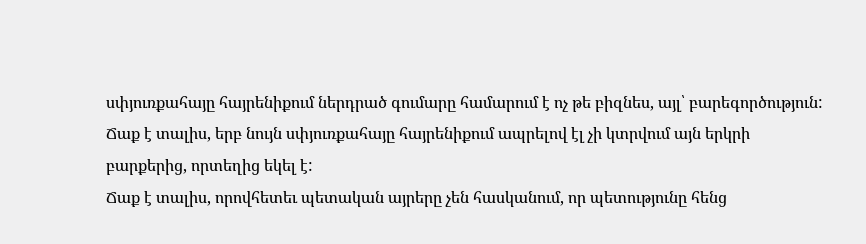սփյուռքահայը հայրենիքում ներդրած գումարը համարում է ոչ թե բիզնես, այլ՝ բարեգործություն: Ճաք է տալիս, երբ նույն սփյուռքահայը հայրենիքում ապրելով էլ չի կտրվում այն երկրի բարքերից, որտեղից եկել է:
Ճաք է տալիս, որովհետեւ պետական այրերը չեն հասկանում, որ պետությունը հենց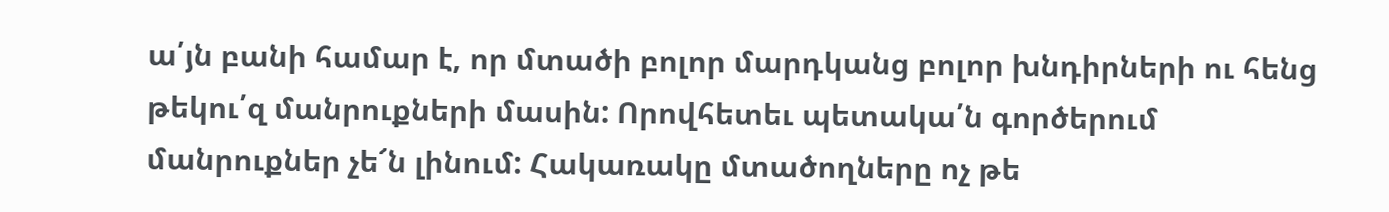ա՛յն բանի համար է, որ մտածի բոլոր մարդկանց բոլոր խնդիրների ու հենց թեկու՛զ մանրուքների մասին: Որովհետեւ պետակա՛ն գործերում մանրուքներ չե՜ն լինում: Հակառակը մտածողները ոչ թե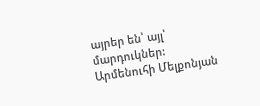այրեր են՝ այլ՝ մարդուկներ:
Արմենուհի Մելքոնյան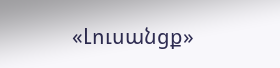«Լուսանցք»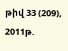թիվ 33 (209), 2011թ.